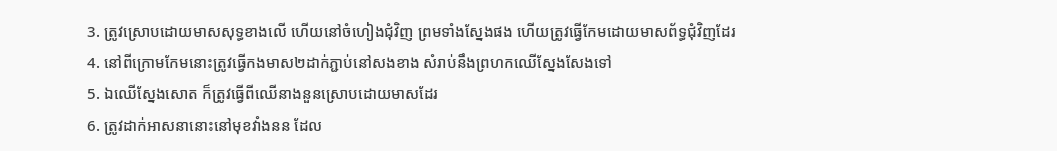3. ត្រូវស្រោបដោយមាសសុទ្ធខាងលើ ហើយនៅចំហៀងជុំវិញ ព្រមទាំងស្នែងផង ហើយត្រូវធ្វើកែមដោយមាសព័ទ្ធជុំវិញដែរ
4. នៅពីក្រោមកែមនោះត្រូវធ្វើកងមាស២ដាក់ភ្ជាប់នៅសងខាង សំរាប់នឹងព្រហកឈើស្នែងសែងទៅ
5. ឯឈើស្នែងសោត ក៏ត្រូវធ្វើពីឈើនាងនួនស្រោបដោយមាសដែរ
6. ត្រូវដាក់អាសនានោះនៅមុខវាំងនន ដែល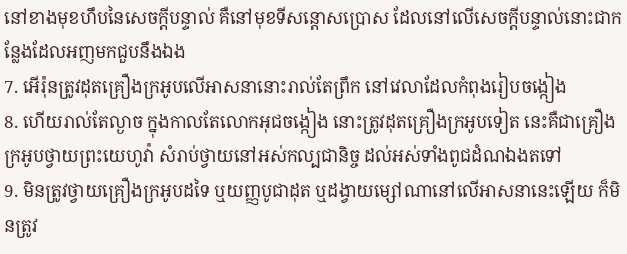នៅខាងមុខហឹបនៃសេចក្ដីបន្ទាល់ គឺនៅមុខទីសន្តោសប្រោស ដែលនៅលើសេចក្ដីបន្ទាល់នោះជាកន្លែងដែលអញមកជួបនឹងឯង
7. អើរ៉ុនត្រូវដុតគ្រឿងក្រអូបលើអាសនានោះរាល់តែព្រឹក នៅវេលាដែលកំពុងរៀបចង្កៀង
8. ហើយរាល់តែល្ងាច ក្នុងកាលតែលោកអុជចង្កៀង នោះត្រូវដុតគ្រឿងក្រអូបទៀត នេះគឺជាគ្រឿងក្រអូបថ្វាយព្រះយេហូវ៉ា សំរាប់ថ្វាយនៅអស់កល្បជានិច្ច ដល់អស់ទាំងពូជដំណឯងតទៅ
9. មិនត្រូវថ្វាយគ្រឿងក្រអូបដទៃ ឬយញ្ញបូជាដុត ឬដង្វាយម្សៅណានៅលើអាសនានេះឡើយ ក៏មិនត្រូវ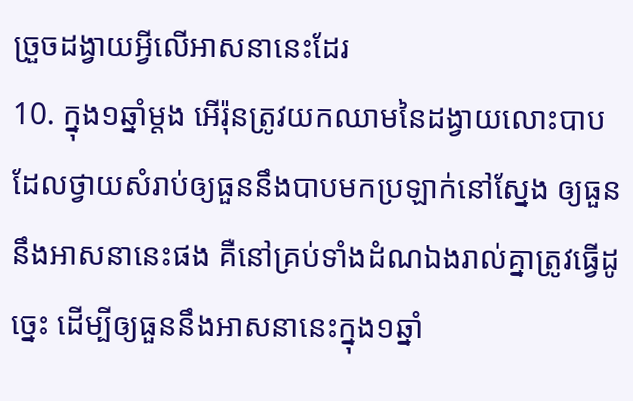ច្រួចដង្វាយអ្វីលើអាសនានេះដែរ
10. ក្នុង១ឆ្នាំម្តង អើរ៉ុនត្រូវយកឈាមនៃដង្វាយលោះបាប ដែលថ្វាយសំរាប់ឲ្យធួននឹងបាបមកប្រឡាក់នៅស្នែង ឲ្យធួននឹងអាសនានេះផង គឺនៅគ្រប់ទាំងដំណឯងរាល់គ្នាត្រូវធ្វើដូច្នេះ ដើម្បីឲ្យធួននឹងអាសនានេះក្នុង១ឆ្នាំ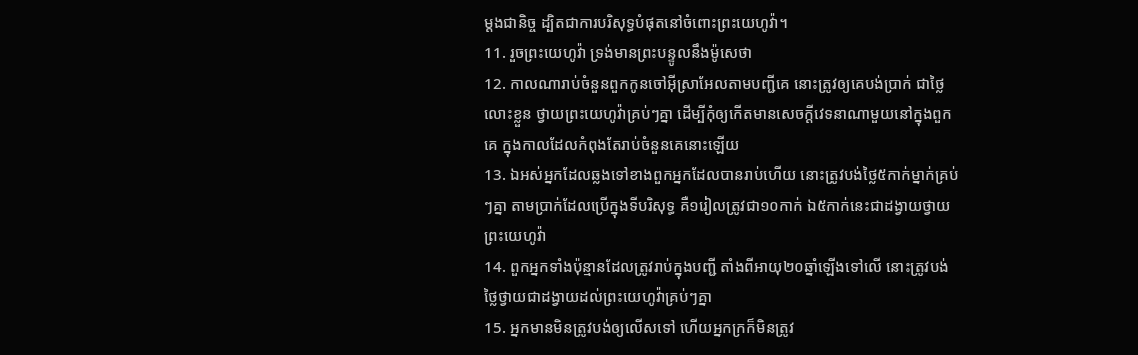ម្តងជានិច្ច ដ្បិតជាការបរិសុទ្ធបំផុតនៅចំពោះព្រះយេហូវ៉ា។
11. រួចព្រះយេហូវ៉ា ទ្រង់មានព្រះបន្ទូលនឹងម៉ូសេថា
12. កាលណារាប់ចំនួនពួកកូនចៅអ៊ីស្រាអែលតាមបញ្ជីគេ នោះត្រូវឲ្យគេបង់ប្រាក់ ជាថ្លៃលោះខ្លួន ថ្វាយព្រះយេហូវ៉ាគ្រប់ៗគ្នា ដើម្បីកុំឲ្យកើតមានសេចក្ដីវេទនាណាមួយនៅក្នុងពួកគេ ក្នុងកាលដែលកំពុងតែរាប់ចំនួនគេនោះឡើយ
13. ឯអស់អ្នកដែលឆ្លងទៅខាងពួកអ្នកដែលបានរាប់ហើយ នោះត្រូវបង់ថ្លៃ៥កាក់ម្នាក់គ្រប់ៗគ្នា តាមប្រាក់ដែលប្រើក្នុងទីបរិសុទ្ធ គឺ១រៀលត្រូវជា១០កាក់ ឯ៥កាក់នេះជាដង្វាយថ្វាយព្រះយេហូវ៉ា
14. ពួកអ្នកទាំងប៉ុន្មានដែលត្រូវរាប់ក្នុងបញ្ជី តាំងពីអាយុ២០ឆ្នាំឡើងទៅលើ នោះត្រូវបង់ថ្លៃថ្វាយជាដង្វាយដល់ព្រះយេហូវ៉ាគ្រប់ៗគ្នា
15. អ្នកមានមិនត្រូវបង់ឲ្យលើសទៅ ហើយអ្នកក្រក៏មិនត្រូវ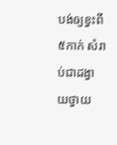បង់ឲ្យខ្វះពី៥កាក់ សំរាប់ជាដង្វាយថ្វាយ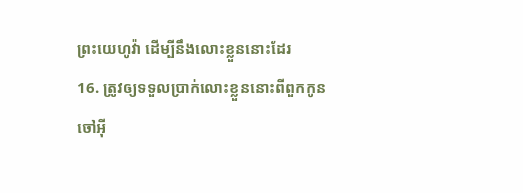ព្រះយេហូវ៉ា ដើម្បីនឹងលោះខ្លួននោះដែរ
16. ត្រូវឲ្យទទួលប្រាក់លោះខ្លួននោះពីពួកកូនចៅអ៊ី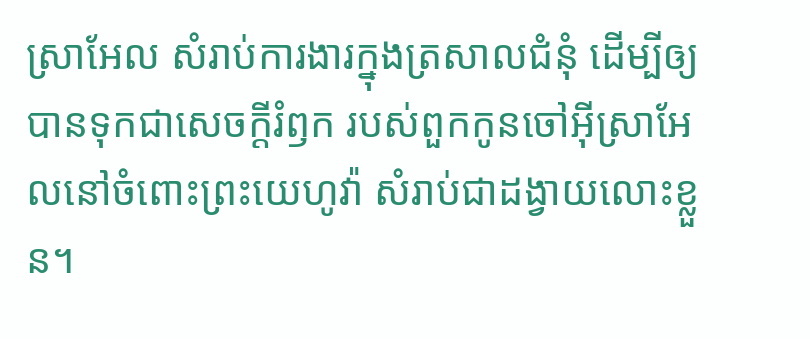ស្រាអែល សំរាប់ការងារក្នុងត្រសាលជំនុំ ដើម្បីឲ្យបានទុកជាសេចក្ដីរំឭក របស់ពួកកូនចៅអ៊ីស្រាអែលនៅចំពោះព្រះយេហូវ៉ា សំរាប់ជាដង្វាយលោះខ្លួន។